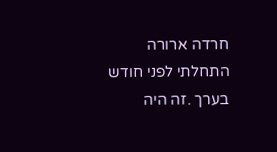חרדה ארורה
התחלתי לפני חודש בערך .זה היה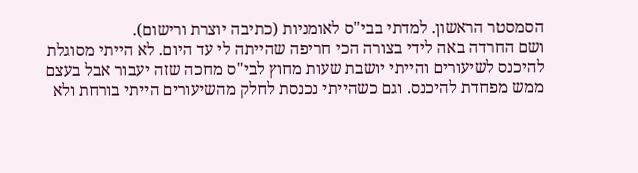הסמסטר הראשון. למדתי בבי"ס לאומניות (כתיבה יוצרת ורישום).
ושם החרדה באה לידי בצורה הכי חריפה שהייתה לי עד היום. לא הייתי מסוגלת להיכנס לשיעורים והייתי יושבת שעות מחוץ לבי"ס מחכה שזה יעבור אבל בעצם ממש מפחדת להיכנס. וגם כשהייתי נכנסת לחלק מהשיעורים הייתי בורחת ולא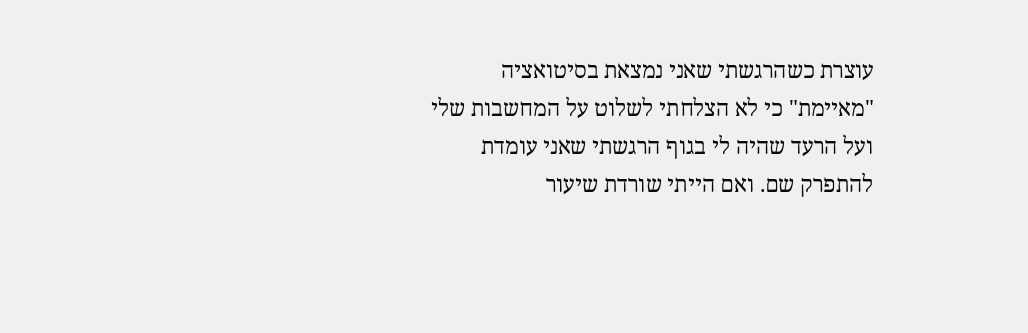עוצרת כשהרגשתי שאני נמצאת בסיטואציה "מאיימת" כי לא הצלחתי לשלוט על המחשבות שלי ועל הרעד שהיה לי בגוף הרגשתי שאני עומדת להתפרק שם. ואם הייתי שורדת שיעור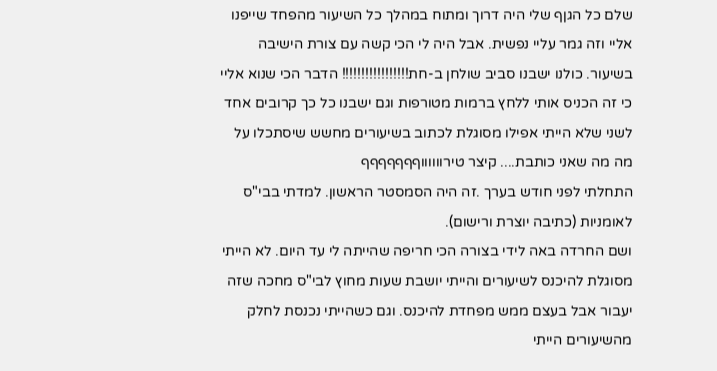שלם כל הגןף שלי היה דרוך ומתוח במהלך כל השיעור מהפחד שייפנו אליי וזה גמר עליי נפשית. אבל היה לי הכי קשה עם צורת הישיבה בשיעור. כולנו ישבנו סביב שולחן ב-חת!!!!!!!!!!!!!!!!! הדבר הכי שנוא אליי כי זה הכניס אותי ללחץ ברמות מטורפות וגם ישבנו כל כך קרובים אחד לשני שלא הייתי אפילו מסוגלת לכתוב בשיעורים מחשש שיסתכלו על מה מה שאני כותבת.... קיצר טירווווווףףףףףףף
התחלתי לפני חודש בערך .זה היה הסמסטר הראשון. למדתי בבי"ס לאומניות (כתיבה יוצרת ורישום).
ושם החרדה באה לידי בצורה הכי חריפה שהייתה לי עד היום. לא הייתי מסוגלת להיכנס לשיעורים והייתי יושבת שעות מחוץ לבי"ס מחכה שזה יעבור אבל בעצם ממש מפחדת להיכנס. וגם כשהייתי נכנסת לחלק מהשיעורים הייתי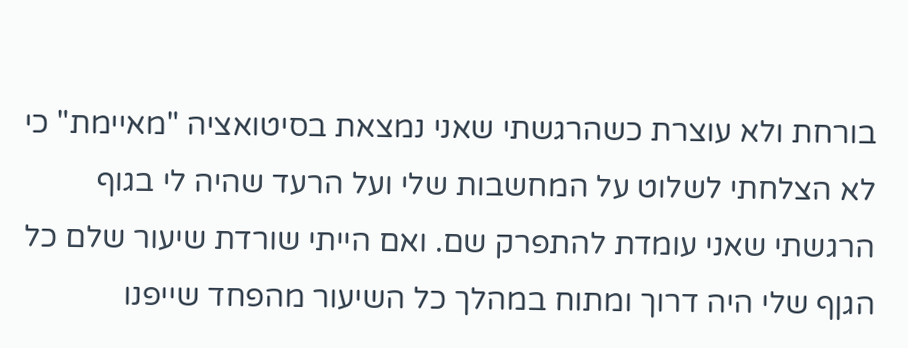בורחת ולא עוצרת כשהרגשתי שאני נמצאת בסיטואציה "מאיימת" כי לא הצלחתי לשלוט על המחשבות שלי ועל הרעד שהיה לי בגוף הרגשתי שאני עומדת להתפרק שם. ואם הייתי שורדת שיעור שלם כל הגןף שלי היה דרוך ומתוח במהלך כל השיעור מהפחד שייפנו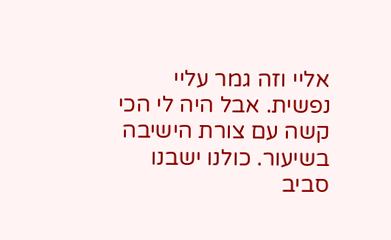אליי וזה גמר עליי נפשית. אבל היה לי הכי קשה עם צורת הישיבה בשיעור. כולנו ישבנו סביב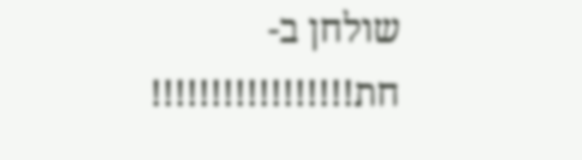שולחן ב-חת!!!!!!!!!!!!!!!!!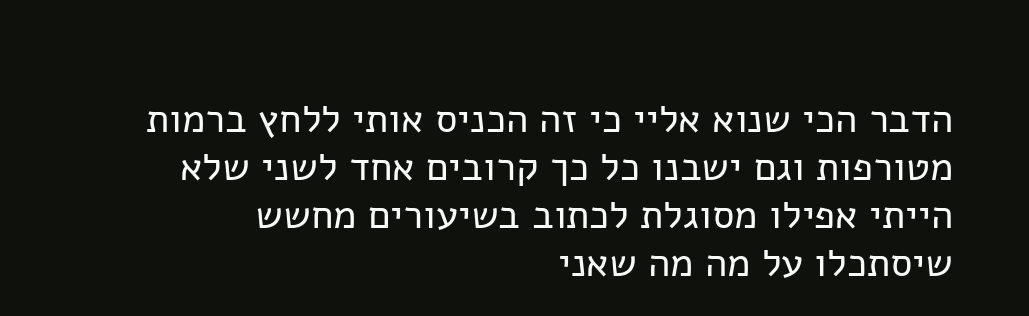הדבר הכי שנוא אליי כי זה הכניס אותי ללחץ ברמות מטורפות וגם ישבנו כל כך קרובים אחד לשני שלא הייתי אפילו מסוגלת לכתוב בשיעורים מחשש שיסתכלו על מה מה שאני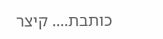כותבת.... קיצר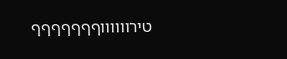טירווווווףףףףףףף